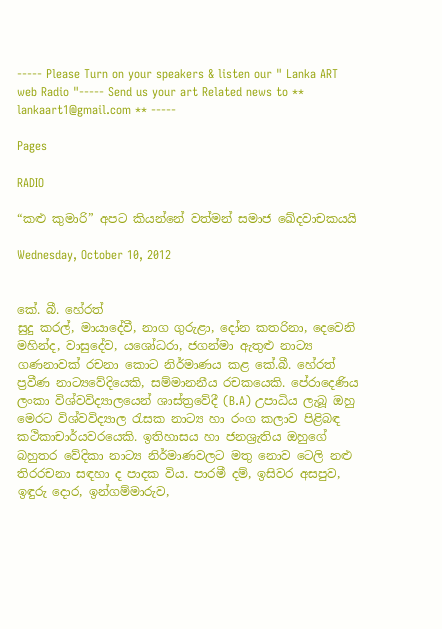----- Please Turn on your speakers & listen our " Lanka ART web Radio "----- Send us your art Related news to ** lankaart1@gmail.com ** -----

Pages

RADIO

“කළු කුමාරි” අපට කියන්නේ වත්මන් සමාජ ඛේදවාචකයයි

Wednesday, October 10, 2012


කේ. බී. හේරත්
සුදු කරල්, මායාදේවී, නාග ගුරුළා, දෝන කතරිනා, දෙවෙනි මහින්ද, වාසුදේව, යශෝධරා, ජගන්මා ඇතුළු නාට්‍ය ගණනාවක් රචනා කොට නිර්මාණය කළ කේ.බී. හේරත් ප්‍රවීණ නාට්‍යවේදියෙකි, සම්මානනීය රචකයෙකි. පේරාදෙණිය ලංකා විශ්වවිද්‍යාලයෙන් ශාස්ත්‍රවේදී (B.A) උපාධිය ලැබූ ඔහු මෙරට විශ්වවිද්‍යාල රැසක නාට්‍ය හා රංග කලාව පිළිබඳ කථිකාචාර්යවරයෙකි. ඉතිහාසය හා ජනශ්‍රැතිය ඔහුගේ බහුතර වේදිකා නාට්‍ය නිර්මාණවලට මතු නොව ටෙලි නළු තිරරචනා සඳහා ද පාදක විය. පාරමී දම්, ඉසිවර අසපුව, ඉඳුරු දොර, ඉන්ගම්මාරුව,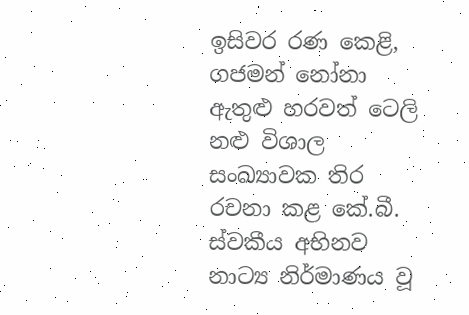ඉසිවර රණ කෙළි, ගජමන් නෝනා ඇතුළු හරවත් ටෙලි නළු විශාල සංඛ්‍යාවක තිර රචනා කළ කේ.බී. ස්වකීය අභිනව නාට්‍ය නිර්මාණය වූ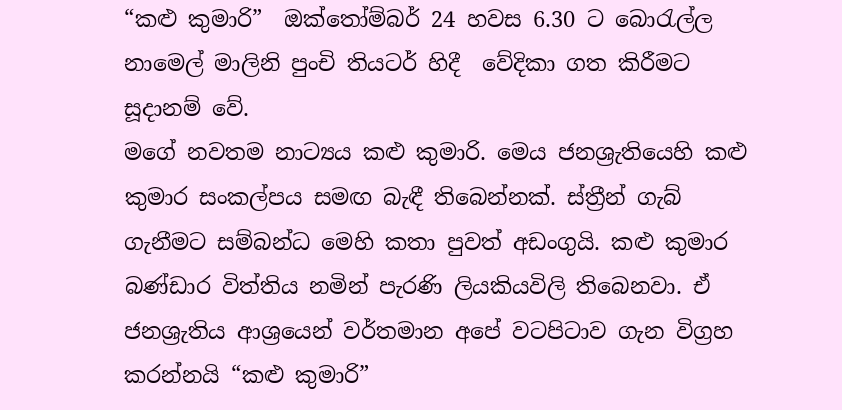“කළු කුමාරි”  ඔක්තෝම්බර් 24 හවස 6.30 ට බොරැල්ල නාමෙල් මාලිනි පුංචි තියටර් හිදී  වේදිකා ගත කිරීමට සූදානම් වේ.
මගේ නවතම නාට්‍යය කළු කුමාරි. මෙය ජනශ්‍රැතියෙහි කළු කුමාර සංකල්පය සමඟ බැඳී තිබෙන්නක්. ස්ත්‍රීන් ගැබ් ගැනීමට සම්බන්ධ මෙහි කතා පුවත් අඩංගුයි. කළු කුමාර බණ්ඩාර විත්තිය නමින් පැරණි ලියකියවිලි තිබෙනවා. ඒ ජනශ්‍රැතිය ආශ්‍රයෙන් වර්තමාන අපේ වටපිටාව ගැන විග්‍රහ කරන්නයි “කළු කුමාරි”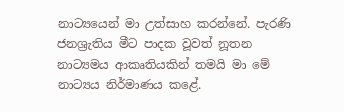නාට්‍යයෙන් මා උත්සාහ කරන්නේ. පැරණි ජනශ්‍රැතිය මීට පාදක වූවත් නූතන නාට්‍යමය ආකෘතියකින් තමයි මා මේ නාට්‍යය නිර්මාණය කළේ.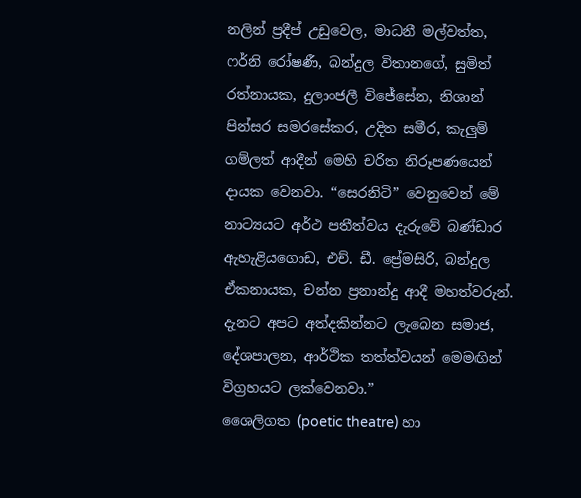නලින් ප්‍රදීප් උඩුවෙල, මාධනී මල්වත්ත, ෆර්නි රෝෂණී, බන්දුල විතානගේ, සුමිත් රත්නායක, දුලාංජලී විජේසේන, නිශාන් පින්සර සමරසේකර, උදිත සමීර, කැලුම් ගම්ලත් ආදීන් මෙහි චරිත නිරූපණයෙන් දායක වෙනවා. “සෙරනිටි” වෙනුවෙන් මේ නාට්‍යයට අර්ථ පතීත්වය දැරුවේ බණ්ඩාර ඇහැළියගොඩ, එච්. ඩී. ප්‍රේමසිරි, බන්දුල ඒකනායක, චන්න ප්‍රනාන්දු ආදී මහත්වරුන්. දැනට අපට අත්දකින්නට ලැබෙන සමාජ, දේශපාලන, ආර්ථික තත්ත්වයන් මෙමඟින් විග්‍රහයට ලක්වෙනවා.”
ශෛලිගත (poetic theatre) හා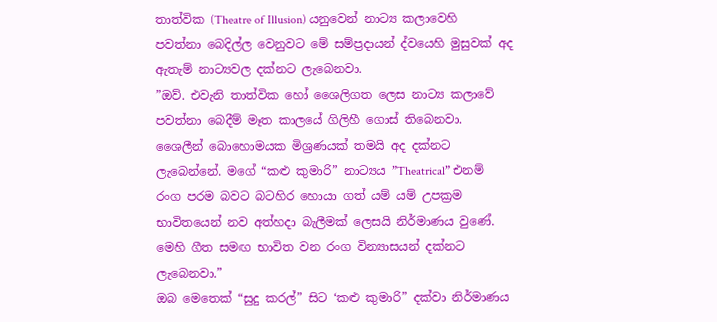තාත්වික (Theatre of Illusion) යනුවෙන් නාට්‍ය කලාවෙහි පවත්නා බෙදිල්ල වෙනුවට මේ සම්ප්‍රදායන් ද්වයෙහි මුසුවක් අද ඇතැම් නාට්‍යවල දක්නට ලැබෙනවා.
”ඔව්. එවැනි තාත්වික හෝ ශෛලිගත ලෙස නාට්‍ය කලාවේ පවත්නා බෙදීම් මෑත කාලයේ ගිලිහී ගොස් තිබෙනවා. ශෛලීන් බොහොමයක මිශ්‍රණයක් තමයි අද දක්නට ලැබෙන්නේ. මගේ “කළු කුමාරි” නාට්‍යය ”Theatrical” එනම් රංග පරම බවට බටහිර හොයා ගත් යම් යම් උපක්‍රම භාවිතයෙන් නව අත්හදා බැලීමක් ලෙසයි නිර්මාණය වුණේ. මෙහි ගීත සමඟ භාවිත වන රංග වින්‍යාසයන් දක්නට ලැබෙනවා.”
ඔබ මෙතෙක් “සුදු කරල්” සිට ‘කළු කුමාරි” දක්වා නිර්මාණය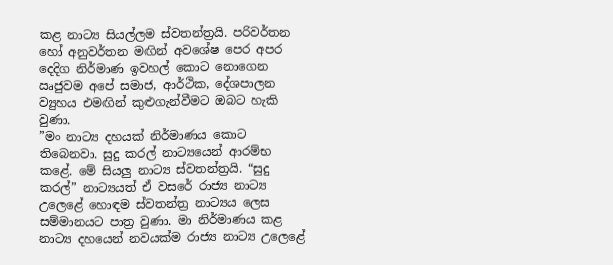කළ නාට්‍ය සියල්ලම ස්වතන්ත්‍රයි. පරිවර්තන හෝ අනුවර්තන මඟින් අවශේෂ පෙර අපර දෙදිග නිර්මාණ ඉවහල් කොට නොගෙන ඍජුවම අපේ සමාජ, ආර්ථික, දේශපාලන ව්‍යුහය එමඟින් කුළුගැන්වීමට ඔබට හැකි වුණා.
”මං නාට්‍ය දහයක් නිර්මාණය කොට තිබෙනවා. සුදු කරල් නාට්‍යයෙන් ආරම්භ කළේ. මේ සියලු නාට්‍ය ස්වතන්ත්‍රයි. “සුදු කරල්” නාට්‍යයත් ඒ වසරේ රාජ්‍ය නාට්‍ය උලෙළේ හොඳම ස්වතන්ත්‍ර නාට්‍යය ලෙස සම්මානයට පාත්‍ර වුණා. මා නිර්මාණය කළ නාට්‍ය දහයෙන් නවයක්ම රාජ්‍ය නාට්‍ය උලෙළේ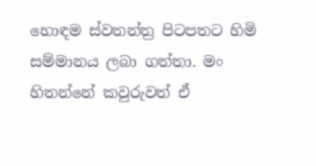හොඳම ස්වතන්ත්‍ර පිටපතට හිමි සම්මානය ලබා ගත්තා. මං හිතන්නේ කවුරුවත් ඒ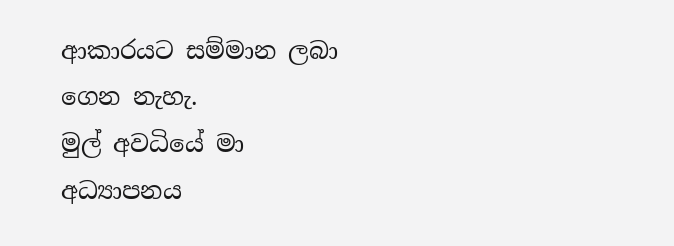ආකාරයට සම්මාන ලබා ගෙන නැහැ.
මුල් අවධියේ මා අධ්‍යාපනය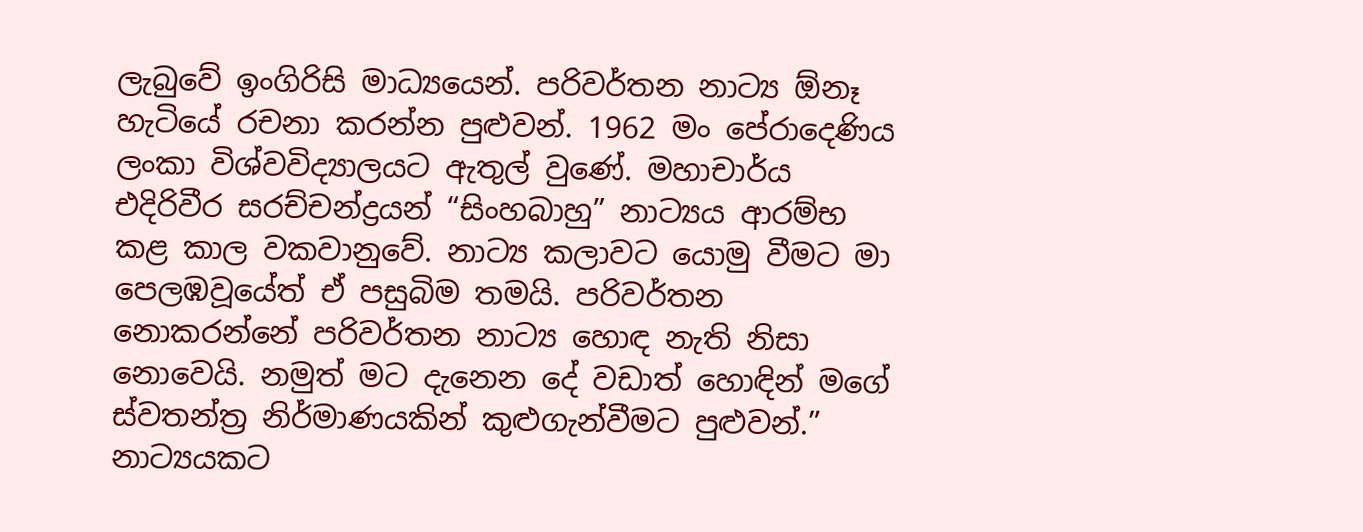ලැබුවේ ඉංගිරිසි මාධ්‍යයෙන්. පරිවර්තන නාට්‍ය ඕනෑ හැටියේ රචනා කරන්න පුළුවන්. 1962 මං පේරාදෙණිය ලංකා විශ්වවිද්‍යාලයට ඇතුල් වුණේ. මහාචාර්ය එදිරිවීර සරච්චන්ද්‍රයන් “සිංහබාහු” නාට්‍යය ආරම්භ කළ කාල වකවානුවේ. නාට්‍ය කලාවට යොමු වීමට මා පෙලඹවූයේත් ඒ පසුබිම තමයි. පරිවර්තන නොකරන්නේ පරිවර්තන නාට්‍ය හොඳ නැති නිසා නොවෙයි. නමුත් මට දැනෙන දේ වඩාත් හොඳින් මගේ ස්වතන්ත්‍ර නිර්මාණයකින් කුළුගැන්වීමට පුළුවන්.”
නාට්‍යයකට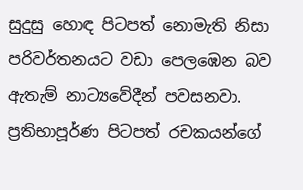සුදුසු හොඳ පිටපත් නොමැති නිසා පරිවර්තනයට වඩා පෙලඹෙන බව ඇතැම් නාට්‍යවේදීන් පවසනවා. ප්‍රතිභාපූර්ණ පිටපත් රචකයන්ගේ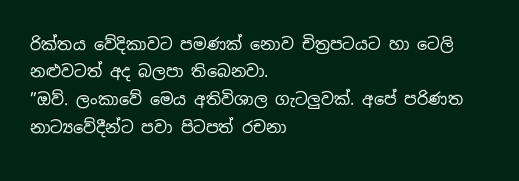රික්තය වේදිකාවට පමණක් නොව චිත්‍රපටයට හා ටෙලි නළුවටත් අද බලපා තිබෙනවා.
”ඔව්. ලංකාවේ මෙය අතිවිශාල ගැටලුවක්. අපේ පරිණත නාට්‍යවේදීන්ට පවා පිටපත් රචනා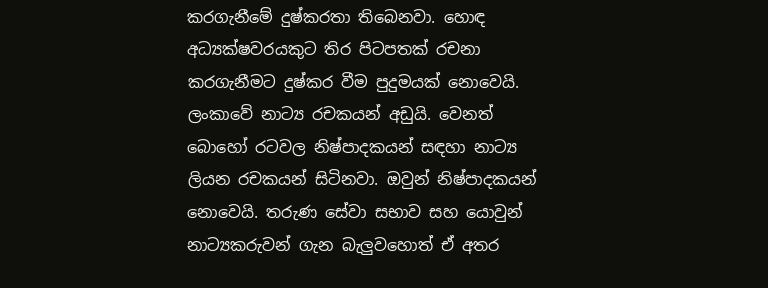කරගැනීමේ දුෂ්කරතා තිබෙනවා. හොඳ අධ්‍යක්ෂවරයකුට තිර පිටපතක් රචනා කරගැනීමට දුෂ්කර වීම පුදුමයක් නොවෙයි. ලංකාවේ නාට්‍ය රචකයන් අඩුයි. වෙනත් බොහෝ රටවල නිෂ්පාදකයන් සඳහා නාට්‍ය ලියන රචකයන් සිටිනවා. ඔවුන් නිෂ්පාදකයන් නොවෙයි. තරුණ සේවා සභාව සහ යොවුන් නාට්‍යකරුවන් ගැන බැලුවහොත් ඒ අතර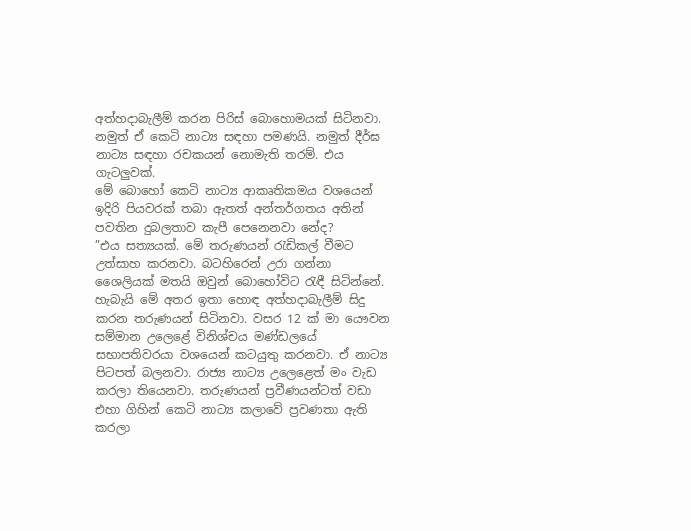අත්හදාබැලීම් කරන පිරිස් බොහොමයක් සිටිනවා. නමුත් ඒ කෙටි නාට්‍ය සඳහා පමණයි. නමුත් දීර්ඝ නාට්‍ය සඳහා රචකයන් නොමැති තරම්. එය ගැටලුවක්.
මේ බොහෝ කෙටි නාට්‍ය ආකෘතිකමය වශයෙන් ඉදිරි පියවරක් තබා ඇතත් අන්තර්ගතය අතින් පවතින දුබලතාව කැපී පෙනෙනවා නේද?
”එය සත්‍යයක්. මේ තරුණයන් රැඩිකල් වීමට උත්සාහ කරනවා. බටහිරෙන් උරා ගන්නා ශෛලියක් මතයි ඔවුන් බොහෝවිට රැඳී සිටින්නේ. හැබැයි මේ අතර ඉතා හොඳ අත්හදාබැලීම් සිදු කරන තරුණයන් සිටිනවා. වසර 12 ක් මා යෞවන සම්මාන උලෙළේ විනිශ්චය මණ්ඩලයේ සභාපතිවරයා වශයෙන් කටයුතු කරනවා. ඒ නාට්‍ය පිටපත් බලනවා. රාජ්‍ය නාට්‍ය උලෙළෙත් මං වැඩ කරලා තියෙනවා. තරුණයන් ප්‍රවීණයන්ටත් වඩා එහා ගිහින් කෙටි නාට්‍ය කලාවේ ප්‍රවණතා ඇති කරලා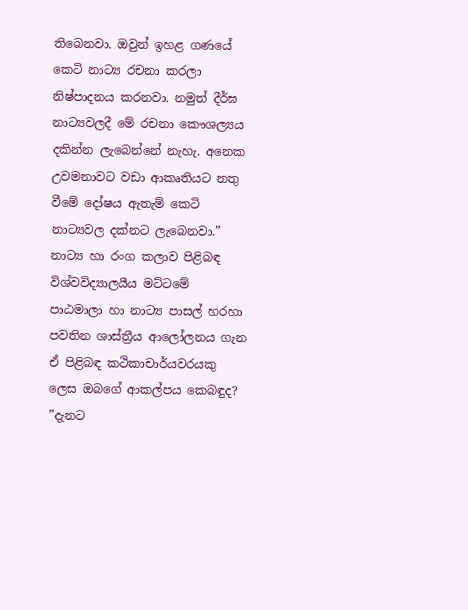තිබෙනවා. ඔවුන් ඉහළ ගණයේ කෙටි නාට්‍ය රචනා කරලා නිෂ්පාදනය කරනවා. නමුත් දීර්ඝ නාට්‍යවලදී මේ රචනා කෞශල්‍යය දකින්න ලැබෙන්නේ නැහැ. අනෙක උවමනාවට වඩා ආකෘතියට නතු වීමේ දෝෂය ඇතැම් කෙටි නාට්‍යවල දක්නට ලැබෙනවා.”
නාට්‍ය හා රංග කලාව පිළිබඳ විශ්වවිද්‍යාලයීය මට්ටමේ පාඨමාලා හා නාට්‍ය පාසල් හරහා පවතින ශාස්ත්‍රීය ආලෝලනය ගැන ඒ පිළිබඳ කථිකාචාර්යවරයකු ලෙස ඔබගේ ආකල්පය කෙබඳුද?
”දැනට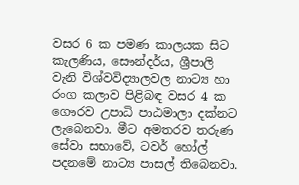වසර 6 ක පමණ කාලයක සිට කැලණිය, සෞන්දර්ය, ශ්‍රීපාලි වැනි විශ්වවිද්‍යාලවල නාට්‍ය හා රංග කලාව පිළිබඳ වසර 4 ක ගෞරව උපාධි පාඨමාලා දක්නට ලැබෙනවා. මීට අමතරව තරුණ සේවා සභාවේ, ටවර් හෝල් පදනමේ නාට්‍ය පාසල් තිබෙනවා.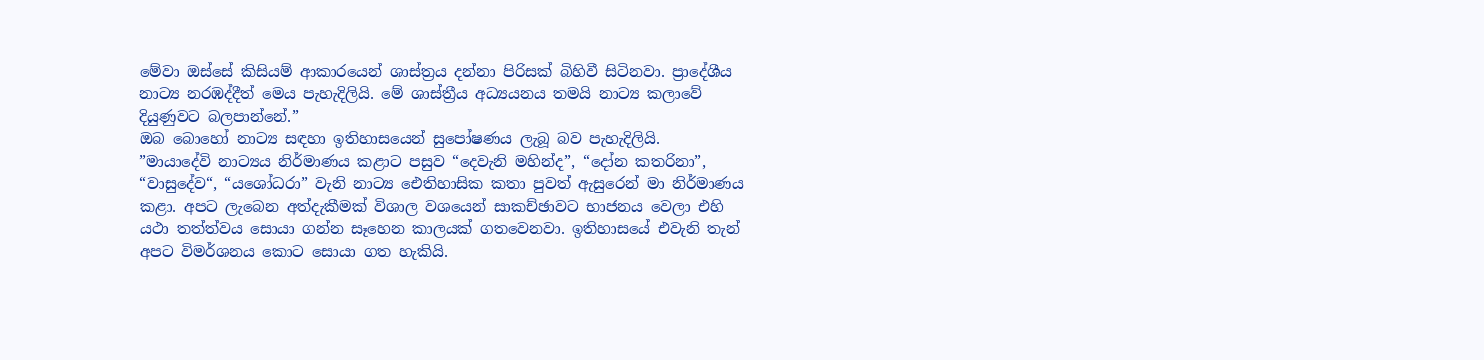මේවා ඔස්සේ කිසියම් ආකාරයෙන් ශාස්ත්‍රය දන්නා පිරිසක් බිහිවී සිටිනවා. ප්‍රාදේශීය නාට්‍ය නරඹද්දීත් මෙය පැහැදිලියි. මේ ශාස්ත්‍රීය අධ්‍යයනය තමයි නාට්‍ය කලාවේ දියුණුවට බලපාන්නේ.”
ඔබ බොහෝ නාට්‍ය සඳහා ඉතිහාසයෙන් සුපෝෂණය ලැබූ බව පැහැදිලියි.
”මායාදේවි නාට්‍යය නිර්මාණය කළාට පසුව “දෙවැනි මහින්ද”, “දෝන කතරිනා”, “වාසුදේව“, “යශෝධරා” වැනි නාට්‍ය ඓතිහාසික කතා පුවත් ඇසුරෙන් මා නිර්මාණය කළා. අපට ලැබෙන අත්දැකීමක් විශාල වශයෙන් සාකච්ඡාවට භාජනය වෙලා එහි යථා තත්ත්වය සොයා ගන්න සෑහෙන කාලයක් ගතවෙනවා. ඉතිහාසයේ එවැනි තැන් අපට විමර්ශනය කොට සොයා ගත හැකියි.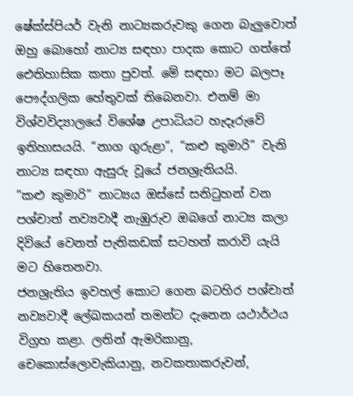ෂේක්ස්පියර් වැනි නාට්‍යකරුවකු ගෙන බැලුවොත් ඔහු බොහෝ නාට්‍ය සඳහා පාදක කොට ගත්තේ ඓතිහාසික කතා පුවත්. මේ සඳහා මට බලපෑ පෞද්ගලික හේතුවක් තිබෙනවා. එනම් මා විශ්වවිද්‍යාලයේ විශේෂ උපාධියට හැදෑරුවේ ඉතිහාසයයි. “නාග ගුරුළා”, “කළු කුමාරි” වැනි නාට්‍ය සඳහා ඇසුරු වූයේ ජනශ්‍රැතියයි.
”කළු කුමාරි” නාට්‍යය ඔස්සේ සනිටුහන් වන පශ්චාත් නව්‍යවාදී නැඹුරුව ඔබගේ නාට්‍ය කලා දිවියේ වෙනත් පැතිකඩක් සටහන් කරාවි යැයි මට හිතෙනවා.
ජනශ්‍රැතිය ඉවහල් කොට ගෙන බටහිර පශ්චාත් නව්‍යවාදී ලේඛකයන් තමන්ට දැනෙන යථාර්ථය විග්‍රහ කළා. ලතින් ඇමරිකානු, චෙකොස්ලොවැකියානු, නවකතාකරුවන්,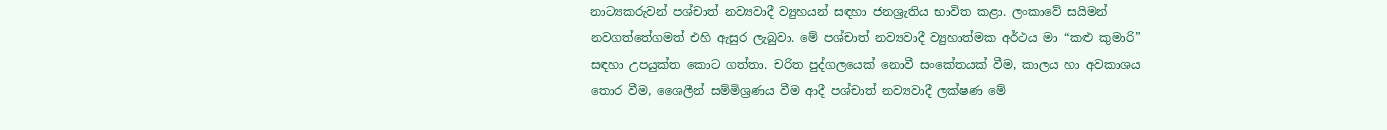නාට්‍යකරුවන් පශ්චාත් නව්‍යවාදී ව්‍යුහයන් සඳහා ජනශ්‍රැතිය භාවිත කළා. ලංකාවේ සයිමන් නවගත්තේගමත් එහි ඇසුර ලැබුවා. මේ පශ්චාත් නව්‍යවාදී ව්‍යුහාත්මක අර්ථය මා “කළු කුමාරි” සඳහා උපයුක්ත කොට ගත්තා. චරිත පුද්ගලයෙක් නොවී සංකේතයක් වීම, කාලය හා අවකාශය තොර වීම, ශෛලීන් සම්මිශ්‍රණය වීම ආදී පශ්චාත් නව්‍යවාදී ලක්ෂණ මේ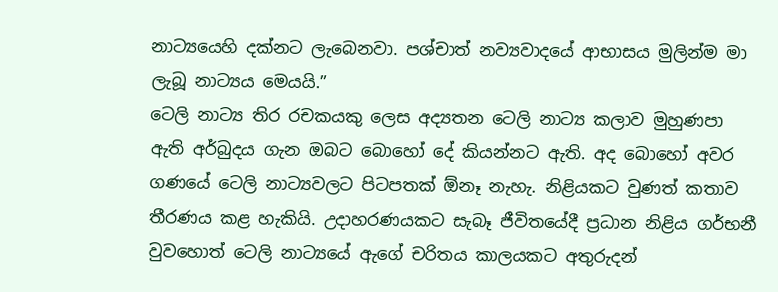නාට්‍යයෙහි දක්නට ලැබෙනවා. පශ්චාත් නව්‍යවාදයේ ආභාසය මුලින්ම මා ලැබූ නාට්‍යය මෙයයි.”
ටෙලි නාට්‍ය තිර රචකයකු ලෙස අද්‍යතන ටෙලි නාට්‍ය කලාව මුහුණපා ඇති අර්බුදය ගැන ඔබට බොහෝ දේ කියන්නට ඇති. අද බොහෝ අවර ගණයේ ටෙලි නාට්‍යවලට පිටපතක් ඕනෑ නැහැ. නිළියකට වුණත් කතාව තීරණය කළ හැකියි. උදාහරණයකට සැබෑ ජීවිතයේදී ප්‍රධාන නිළිය ගර්භනී වුවහොත් ටෙලි නාට්‍යයේ ඇගේ චරිතය කාලයකට අතුරුදන්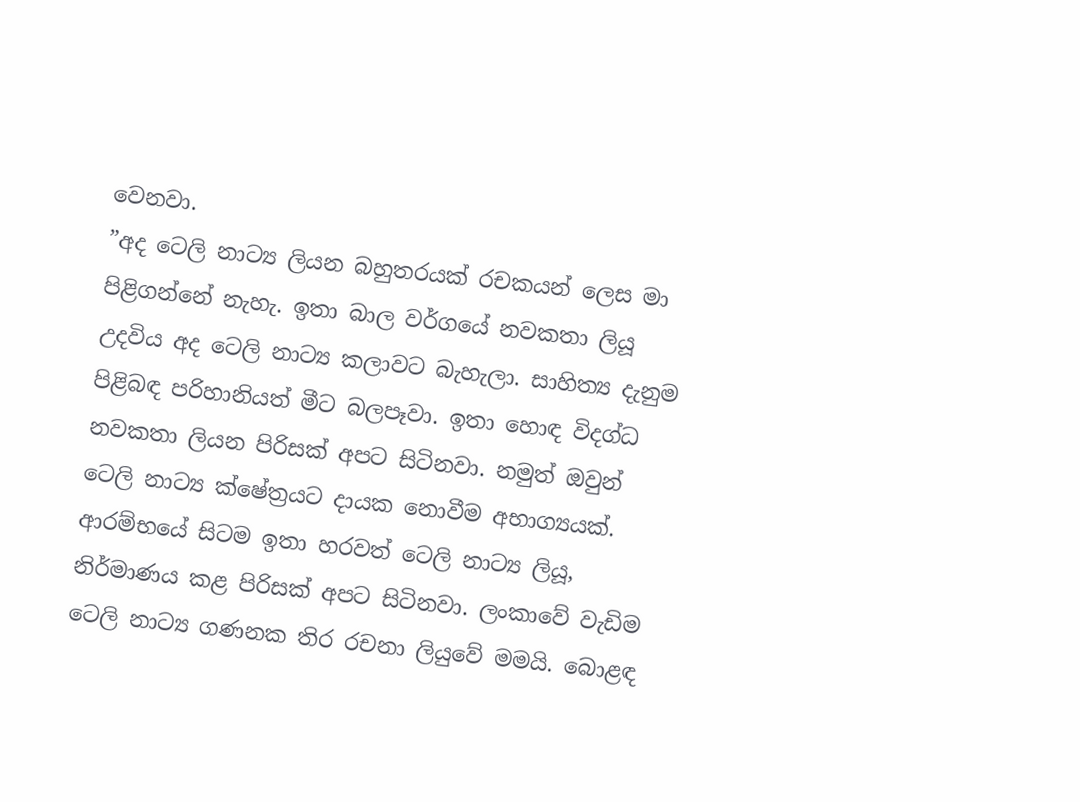වෙනවා.
”අද ටෙලි නාට්‍ය ලියන බහුතරයක් රචකයන් ලෙස මා පිළිගන්නේ නැහැ. ඉතා බාල වර්ගයේ නවකතා ලියූ උදවිය අද ටෙලි නාට්‍ය කලාවට බැහැලා. සාහිත්‍ය දැනුම පිළිබඳ පරිහානියත් මීට බලපෑවා. ඉතා හොඳ විදග්ධ නවකතා ලියන පිරිසක් අපට සිටිනවා. නමුත් ඔවුන් ටෙලි නාට්‍ය ක්ෂේත්‍රයට දායක නොවීම අභාග්‍යයක්.
ආරම්භයේ සිටම ඉතා හරවත් ටෙලි නාට්‍ය ලියූ, නිර්මාණය කළ පිරිසක් අපට සිටිනවා. ලංකාවේ වැඩිම ටෙලි නාට්‍ය ගණනක තිර රචනා ලියුවේ මමයි. බොළඳ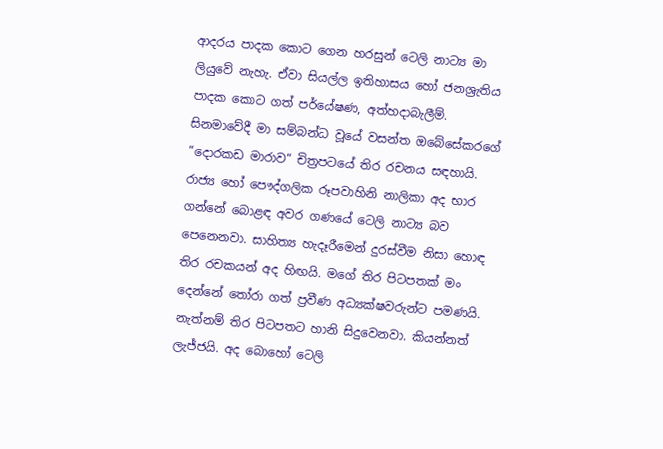ආදරය පාදක කොට ගෙන හරසුන් ටෙලි නාට්‍ය මා ලියුවේ නැහැ. ඒවා සියල්ල ඉතිහාසය හෝ ජනශ්‍රැතිය පාදක කොට ගත් පර්යේෂණ, අත්හදාබැලීම්. සිනමාවේදී මා සම්බන්ධ වූයේ වසන්ත ඔබේසේකරගේ “දොරකඩ මාරාව“ චිත්‍රපටයේ තිර රචනය සඳහායි. රාජ්‍ය හෝ පෞද්ගලික රූපවාහිනි නාලිකා අද භාර ගන්නේ බොළඳ අවර ගණයේ ටෙලි නාට්‍ය බව පෙනෙනවා. සාහිත්‍ය හැදෑරීමෙන් දුරස්වීම නිසා හොඳ තිර රචකයන් අද හිඟයි. මගේ තිර පිටපතක් මං දෙන්නේ තෝරා ගත් ප්‍රවීණ අධ්‍යක්ෂවරුන්ට පමණයි.
නැත්නම් තිර පිටපතට හානි සිදුවෙනවා. කියන්නත් ලැජ්ජයි. අද බොහෝ ටෙලි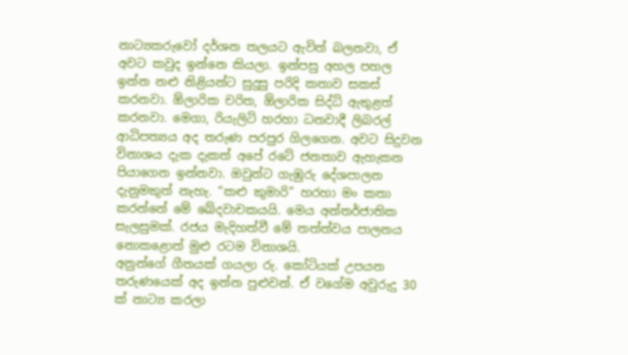නාට්‍යකරුවෝ දර්ශන තලයට ඇවිත් බලනවා, ඒ අවට කවුද ඉන්නෙ කියලා. ඉන්පසු අහල පහල ඉන්න නළු නිළියන්ට සුදුසු පරිදි කතාව සකස් කරනවා. ඕලාරික චරිත, ඕලාරික සිද්ධි ඇතුළත් කරනවා. මෙගා, රියැලිටි හරහා ධනවාදී ලිබරල් ආධිපත්‍යය අද තරුණ පරපුර ගිලගෙන. අවට සිදුවන විනාශය දැක දැකත් අපේ රටේ ජනතාව ඇහැකන පියාගෙන ඉන්නවා. ඔවුන්ට ගැඹුරු දේශපාලන දැනුමකුත් නැහැ. “කළු කුමාරි” හරහා මං කතා කරන්නේ මේ ඛේදවාචකයයි. මෙය අන්තර්ජාතික සැලසුමක්. රජය මැදිහත්වී මේ තත්ත්වය පාලනය නොකළොත් මුළු රටම විනාශයි.
අනුන්ගේ ගීතයක් ගයලා රු. කෝටියක් උපයන තරුණයෙක් අද ඉන්න පුළුවන්. ඒ වගේම අවුරුදු 30 ක් නාට්‍ය කරලා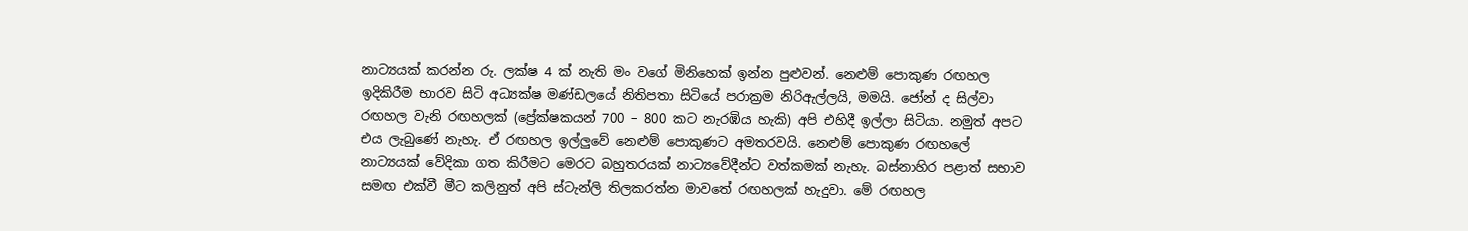නාට්‍යයක් කරන්න රු. ලක්ෂ 4 ක් නැති මං වගේ මිනිහෙක් ඉන්න පුළුවන්. නෙළුම් පොකුණ රඟහල ඉදිකිරීම භාරව සිටි අධ්‍යක්ෂ මණ්ඩලයේ නිතිපතා සිටියේ පරාක්‍රම නිරිඇල්ලයි, මමයි. ජෝන් ද සිල්වා රඟහල වැනි රඟහලක් (ප්‍රේක්ෂකයන් 700 – 800 කට නැරඹිය හැකි) අපි එහිදී ඉල්ලා සිටියා. නමුත් අපට එය ලැබුණේ නැහැ. ඒ රඟහල ඉල්ලුවේ නෙළුම් පොකුණට අමතරවයි. නෙළුම් පොකුණ රඟහලේ නාට්‍යයක් වේදිකා ගත කිරීමට මෙරට බහුතරයක් නාට්‍යවේදීන්ට වත්කමක් නැහැ. බස්නාහිර පළාත් සභාව සමඟ එක්වී මීට කලිනුත් අපි ස්ටැන්ලි තිලකරත්න මාවතේ රඟහලක් හැදුවා. මේ රඟහල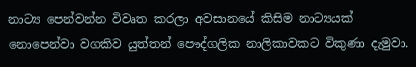නාට්‍ය පෙන්වන්න විවෘත කරලා අවසානයේ කිසිම නාට්‍යයක් නොපෙන්වා වගකිව යුත්තන් පෞද්ගලික නාලිකාවකට විකුණා දැමුවා.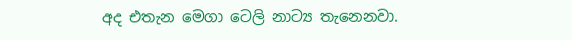අද එතැන මෙගා ටෙලි නාට්‍ය තැනෙනවා.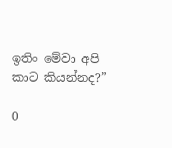ඉතිං මේවා අපි කාට කියන්නද?”

0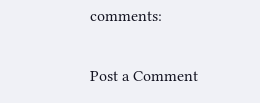comments:

Post a Comment